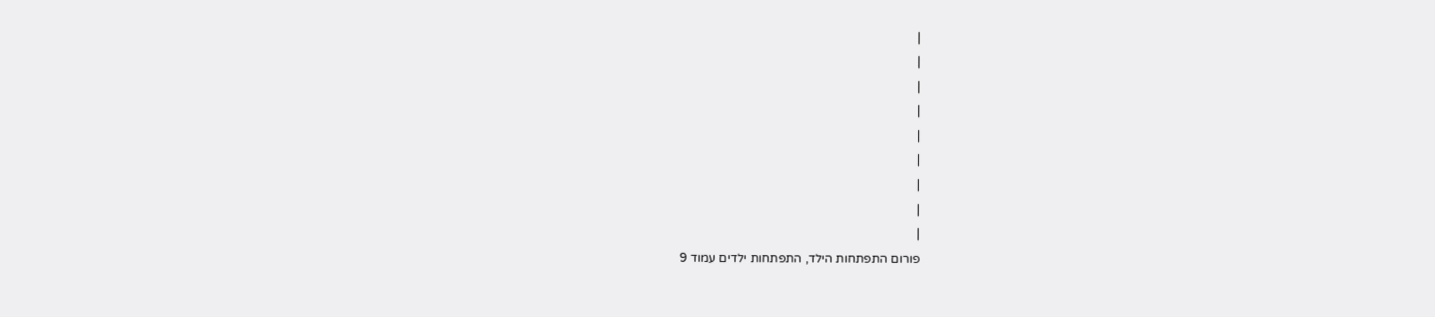|
|
|
|
|
|
|
|
|
פורום התפתחות הילד, התפתחות ילדים עמוד 9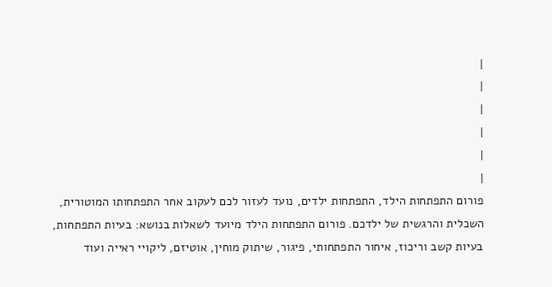|
|
|
|
|
|
פורום התפתחות הילד, התפתחות ילדים, נועד לעזור לכם לעקוב אחר התפתחותו המוטורית, השכלית והרגשית של ילדכם. פורום התפתחות הילד מיועד לשאלות בנושא: בעיות התפתחות, בעיות קשב וריכוז, איחור התפתחותי, פיגור, שיתוק מוחין, אוטיזם, ליקויי ראייה ועוד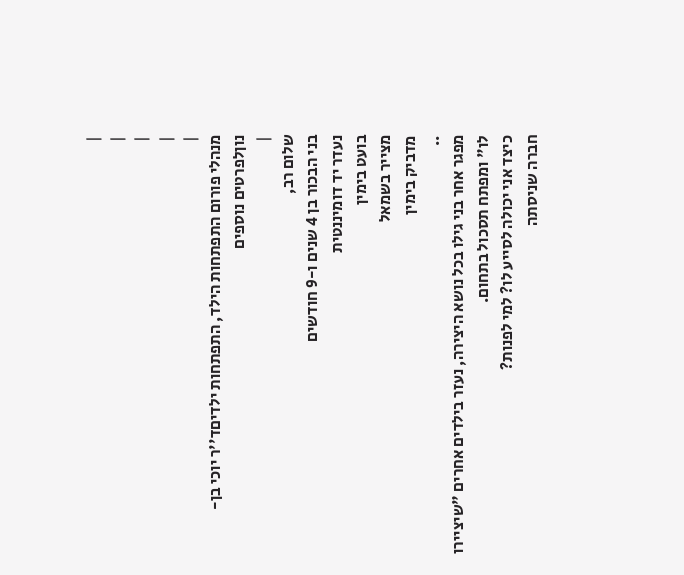|
|
|
|
|
מנהלי פורום התפתחות הילד, התפתחות ילדיםד''ר יוכי בן-נוןלפרטים נוספים
|
שלום רב,
בני הבכור בן 4 שנים ו-9 חודשים
נעדר יד דומיננטית
בועט בימין
מצייר בשמאל
מדביק בימין
..
מפגר אחר בני גילו בכל נושא היצירה, נעזר בילדים אחרים "שיציירו לו" ומפתח תסכול בתחום.
כיצד אני יכולה לסייע לו? למי לפנות?
חברה שניסתה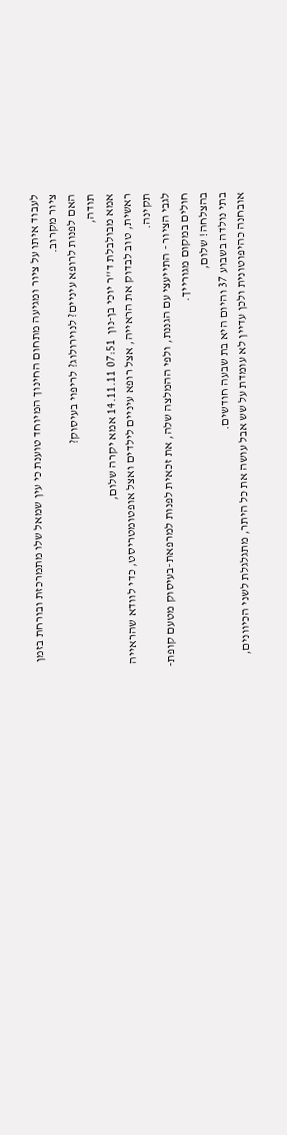לעבוד איתו על ציור ומגיעה מתחום החינוך המיוחד טוענת כי עין שמאל שלו מתמרכזת ובורחת בזמן ציור מקרוב.
האם לפנות לרופא עיניים? לנוירולוג? לריפוי בעיסוק?
תודה,
אמא מבולבלת ד''ר יוכי בן-נון  07:51 14.11.11 אמא יקרה שלום,
ראשית, טוב לבדוק את הראייה, אצל רופא עיניים לילדים ואצל אופטומטריסט, כדי לוודא שהראייה תקינה.
לגבי הציור - התייעצי עם הגננת, ולפי ההמלצה שלה, את זכאית לפנות למרפאת-בעיסוק מטעם קופת-חולים במקום מגורייך.
בהצלחה! שלום,
בתי נולדה בשבוע 37 והיום היא בת שבעה חודשים.
אובחנה כהיפוטונית ולכן עדיין לא עומדת על שש אבל עושה את כל היתר, מתגלגלת לשני הכיוונים,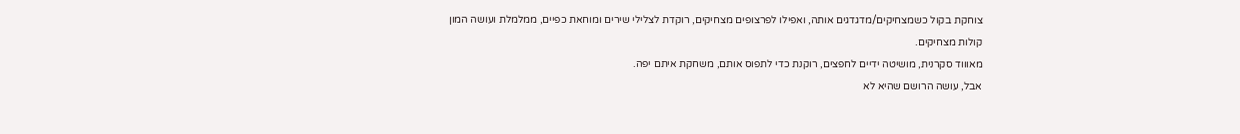צוחקת בקול כשמצחיקים/מדגדגים אותה, ואפילו לפרצופים מצחיקים, רוקדת לצלילי שירים ומוחאת כפיים, ממלמלת ועושה המון קולות מצחיקים.
מאוווד סקרנית, מושיטה ידיים לחפצים, רוקנת כדי לתפוס אותם, משחקת איתם יפה.
אבל, עושה הרושם שהיא לא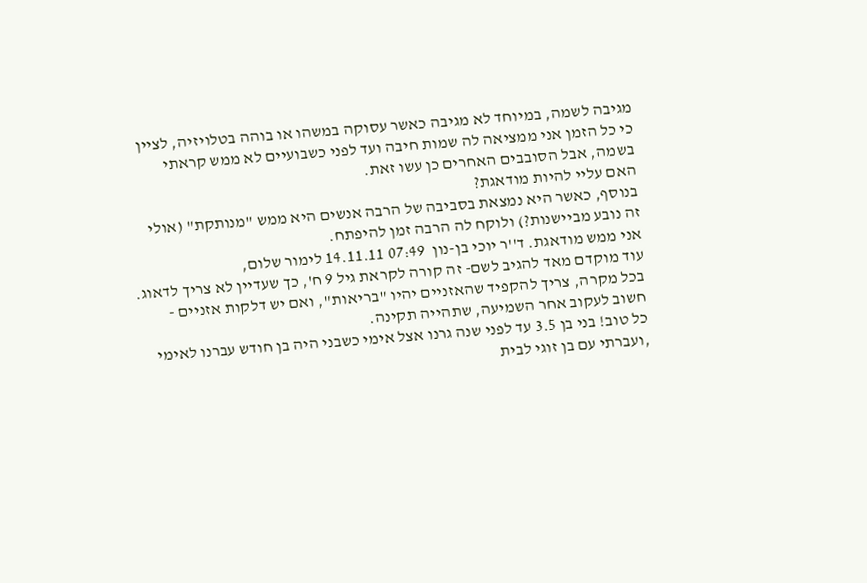מגיבה לשמה, במיוחד לא מגיבה כאשר עסוקה במשהו או בוהה בטלויזיה, לציין כי כל הזמן אני ממציאה לה שמות חיבה ועד לפני כשבועיים לא ממש קראתי בשמה, אבל הסובבים האחרים כן עשו זאת.
האם עליי להיות מודאגת?
בנוסף, כאשר היא נמצאת בסביבה של הרבה אנשים היא ממש "מנותקת" (אולי זה נובע מביישנות?) ולוקח לה הרבה זמן להיפתח.
אני ממש מודאגת. ד''ר יוכי בן-נון  07:49 14.11.11 לימור שלום,
עוד מוקדם מאד להגיב לשם- זה קורה לקראת גיל 9 ח', כך שעדיין לא צריך לדאוג.
בכל מקרה, צריך להקפיד שהאזניים יהיו "בריאות", ואם יש דלקות אזניים - חשוב לעקוב אחר השמיעה, שתהייה תקינה.
כל טוב! בני בן 3.5 עד לפני שנה גרנו אצל אימי כשבני היה בן חודש עברנו לאימי ,ועברתי עם בן זוגי לבית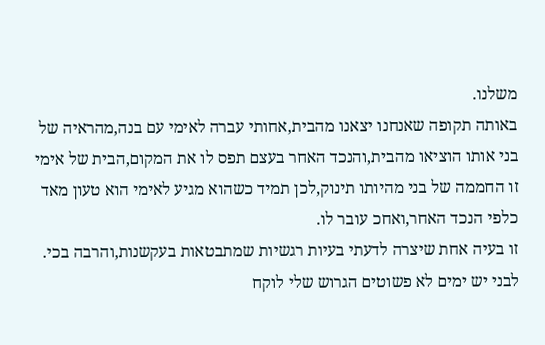משלנו.
באותה תקופה שאנחנו יצאנו מהבית,אחותי עברה לאימי עם בנה,מהראיה של בני אותו הוציאו מהבית,והנכד האחר בעצם תפס לו את המקום,הבית של אימי זו החממה של בני מהיותו תינוק,לכן תמיד כשהוא מגיע לאימי הוא טעון מאד כלפי הנכד האחר,ואחכ עובר לו.
זו בעיה אחת שיצרה לדעתי בעיות רגשיות שמתבטאות בעקשנות,והרבה בכי.
לבני יש ימים לא פשוטים הגרוש שלי לוקח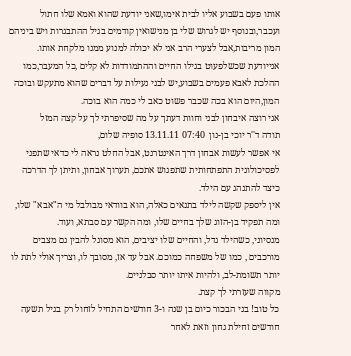אותו פעם בשבוע אליו לבית אימו,שאני יודעת שהוא ואמא שלו חתול ועכבר,ובנוסף יש לגרוש שלי בן מנישואין קודמים בגיל ההתבגרות ויש ביניהם המון מריבות,אבל לצערי הרב אני לא יכולה למנוע ממנו מלקחת אותו.
אנייודעת שכשלפעוט בגילו החיים וההתמודדות לא קלים ,כל המעבר,כמו ההלכת לאבא פעמים בשבוע,יש לבני נעילות על דברים שהוא מתעקש ובוכה המון,היום הוא בכה שכבר פשוט כאב לי כמה הוא בוכה.
אני רוצה איבחון לבני וחוות דעתך על מה שסיפרתי לך על קצה המזל
תודה ד''ר יוכי בן-נון  07:40 13.11.11 סופיה שלום,
אי אפשר לעשות אבחון דרך האינטרנט, אבל החלט נראה לי כדאי שתפני לפסיכולוגית התפתחותית שתפגוש אתכם, תערוך אבחון, ותיתן לך הדרכה כיצד להתנהג עם הילד.
אין ליספק שקשה לילד בתנאים כאלה, הוא בוודאי מבולבל מי ה"אבא" שלו, ומה תפקיד בן-הזוג שלך בחיים שלו, ומה הקשר עם סבתא, ועוד.
מנסיוני, כשהילד גדל, והחיים שלו יציבים, הוא מסוגל להבין גם מצבים מורכבים , כמו של משפחה כמוכם. אבל עד אז, מסובך לו, וצריך אולי לתת לו יותר תשומת-לב, ולהיות איתו יותר סבלניים.
מקווה שעזרתי לך קצת.
כל טוב! בני הבכור כיום בן שנה ו-3 חודשים התחיל לזחול רק בגיל תשעה חודשים זחילת גחון וזאת לאחר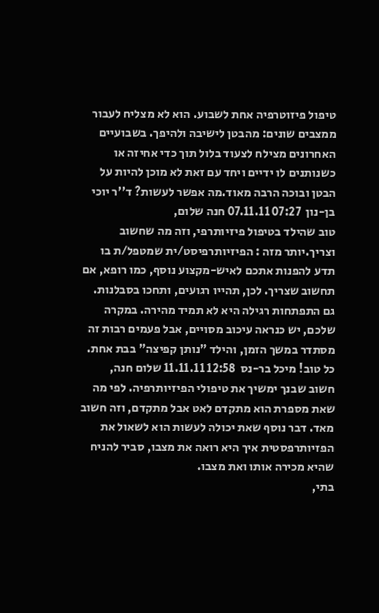טיפול פיזוטרפיה אחת לשבוע. הוא לא מצליח לעבור ממצבים שונים: מהבטן לישיבה ולהיפך. בשבועיים האחרונים מצילח לצעוד בלול תוך כדי אחיזה או כשנותנים לו ידיים ויחד עם זאת לא מוכן להיות על הבטן ובוכה הרבה מאוד.מה אפשר לעשות? ד''ר יוכי בן-נון  07:27 07.11.11 חנה שלום,
טוב שהילד בטיפול פיזיותרפי, וזה מה שחשוב וצריך.יותר מזה : הפיזיותרפיסט/ית שמטפל/ת בו תדע להפנות אתכם לאיש-מקצוע נוסף, כמו רופא, אם תחשוב שצריך. לכן, תהייו רגועים, ותחכו בסבלנות. גם התפתחות רגילה היא לא תמיד מהירה. במקרה שלכם, יש כנראה עיכוב מסויים, אבל פעמים רבות זה מסתדר במשך הזמן, והילד "נותן קפיצה" בבת אחת.
כל טוב! מיכל בר-נס  12:58 11.11.11 שלום חנה,
חשוב שבנך ימשיך את טיפולי הפיזיותרפיה. לפי מה שאת מספרת הוא מתקדם לאט אבל מתקדם, וזה חשוב מאד. דבר נוסף שאת יכולה לעשות הוא לשאול את הפזיותרפסטית איך היא רואה את מצבו, סביר להניח שהיא מכירה אותו ואת מצבו.
בתי,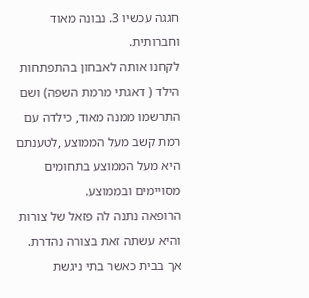חגגה עכשיו 3. נבונה מאוד וחברותית.
לקחנו אותה לאבחון בהתפתחות הילד ( דאגתי מרמת השפה) ושם התרשמו ממנה מאוד, כילדה עם רמת קשב מעל הממוצע ,לטענתם היא מעל הממוצע בתחומים מסויימים ובממוצע.
הרופאה נתנה לה פזאל של צורות והיא עשתה זאת בצורה נהדרת.
אך בבית כאשר בתי ניגשת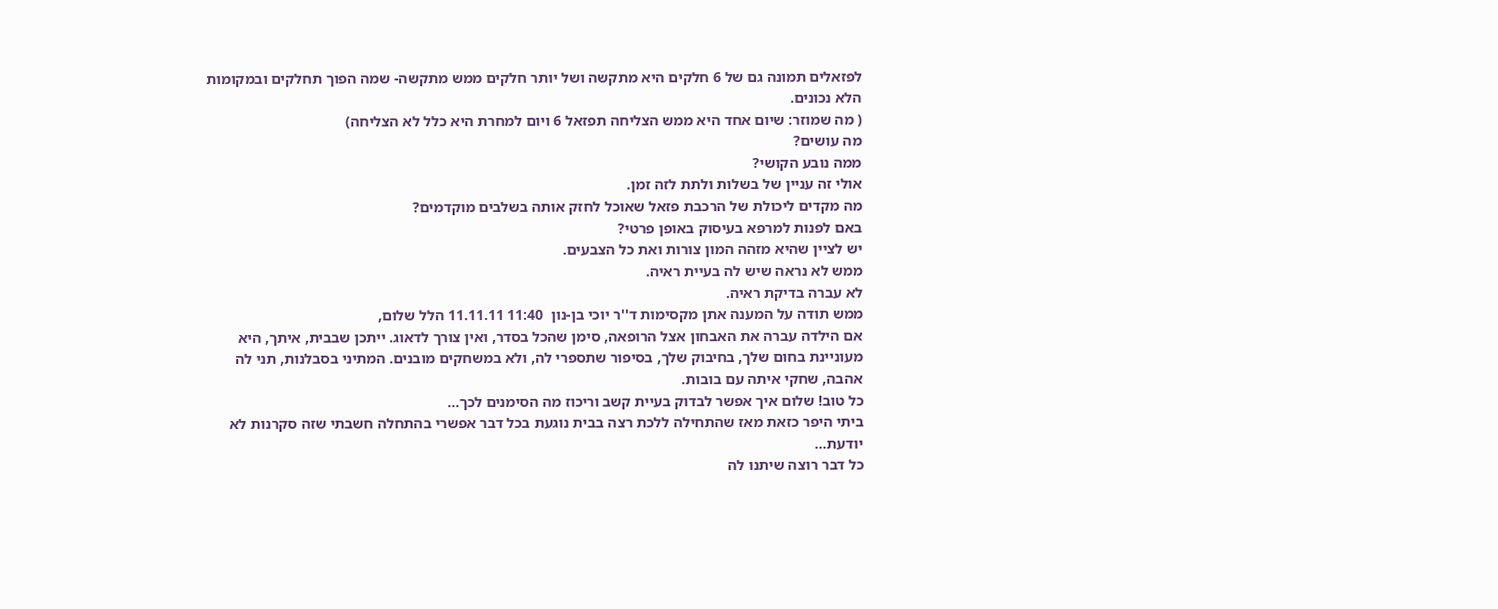לפזאלים תמונה גם של 6 חלקים היא מתקשה ושל יותר חלקים ממש מתקשה- שמה הפוך תחלקים ובמקומות הלא נכונים.
( מה שמוזר: שיום אחד היא ממש הצליחה תפזאל 6 ויום למחרת היא כלל לא הצליחה)
מה עושים?
ממה נובע הקושי?
אולי זה עניין של בשלות ולתת לזה זמן.
מה מקדים ליכולת של הרכבת פזאל שאוכל לחזק אותה בשלבים מוקדמים?
באם לפנות למרפא בעיסוק באופן פרטי?
יש לציין שהיא מזהה המון צורות ואת כל הצבעים.
ממש לא נראה שיש לה בעיית ראיה.
לא עברה בדיקת ראיה.
ממש תודה על המענה אתן מקסימות ד''ר יוכי בן-נון  11:40 11.11.11 הלל שלום,
אם הילדה עברה את האבחון אצל הרופאה, סימן שהכל בסדר, ואין צורך לדאוג. ייתכן שבבית, איתך, היא מעוניינת בחום שלך, בחיבוק שלך, בסיפור שתספרי לה, ולא במשחקים מובנים. המתיני בסבלנות, תני לה אהבה, שחקי איתה עם בובות.
כל טוב! שלום איך אפשר לבדוק בעיית קשב וריכוז מה הסימנים לכך...
ביתי היפר כזאת מאז שהתחילה ללכת רצה בבית נוגעת בכל דבר אפשרי בהתחלה חשבתי שזה סקרנות לא יודעת...
כל דבר רוצה שיתנו לה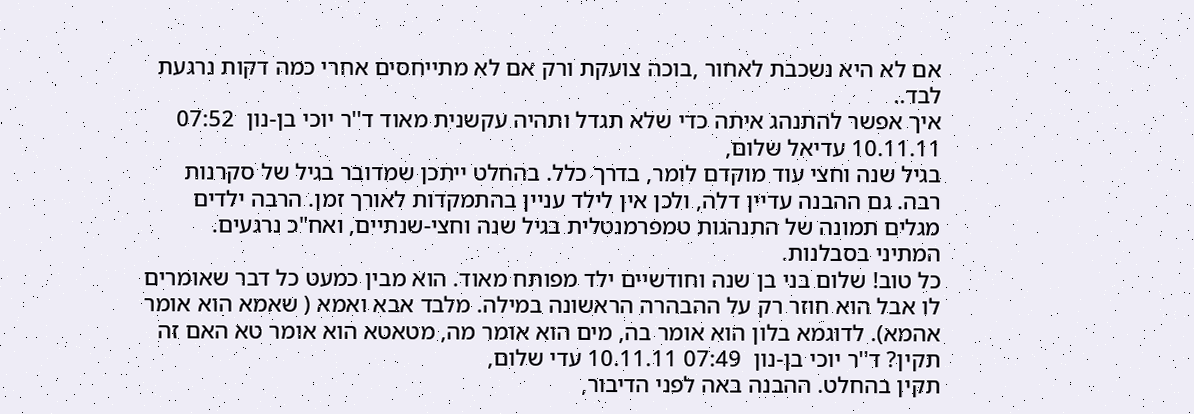אם לא היא נשכבת לאחור ,בוכה צועקת ורק אם לא מתייחסים אחרי כמה דקות נרגעת לבד..
איך אפשר להתנהג איתה כדי שלא תגדל ותהיה עקשנית מאוד ד''ר יוכי בן-נון  07:52 10.11.11 עדיאל שלום,
בגיל שנה וחצי עוד מוקדם לומר, בדרך כלל. בהחלט ייתכן שמדובר בגיל של סקרנות רבה. גם ההבנה עדיין דלה, ולכן אין לילד עניין בהתמקדות לאורך זמן. הרבה ילדים מגלים תמונה של התנהגות טמפרמנטלית בגיל שנה וחצי-שנתיים, ואח"כ נרגעים.
המתיני בסבלנות.
כל טוב! שלום בני בן שנה וחודשיים ילד מפותח מאוד. הוא מבין כמעט כל דבר שאומרים לו אבל הוא חוזר רק על ההבהרה הראשונה במילה. מלבד אבא ואמא ( שאמא הוא אומר אהמא). לדוגמא בלון הוא אומר בה, מים הוא אומר מה, מטאטא הוא אומר טא האם זה תקין? ד''ר יוכי בן-נון  07:49 10.11.11 עדי שלום,
תקין בהחלט. ההבנה באה לפני הדיבור,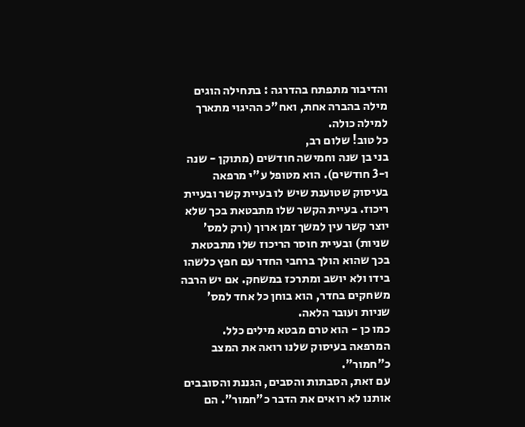והדיבור מתפתח בהדרגה : בתחילה הוגים מילה בהברה אחת, ואח"כ ההיגוי מתארך למילה כולה.
כל טוב! שלום רב,
בני בן שנה וחמישה חודשים (מתוקן - שנה ו-3 חודשים). הוא מטופל ע"י מרפאה בעיסוק שטוענת שיש לו בעיית קשר ובעיית ריכוז. בעיית הקשר שלו מתבטאת בכך שלא יוצר קשר עין למשך זמן ארוך (ורק למס' שניות) ובעיית חוסר הריכוז שלו מתבטאת בכך שהוא הולך ברחבי החדר עם חפץ כלשהו בידו ולא יושב ומתרכז במשחק. אם יש הרבה משחקים בחדר, הוא בוחן כל אחד למס' שניות ועובר הלאה.
כמו כן - הוא טרם מבטא מילים כלל.
המרפאה בעיסוק שלנו רואה את המצב כ"חמור".
עם זאת, הסבתות והסבים, הגננת והסובבים אותנו לא רואים את הדבר כ"חמור". הם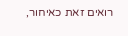רואים זאת כאיחור,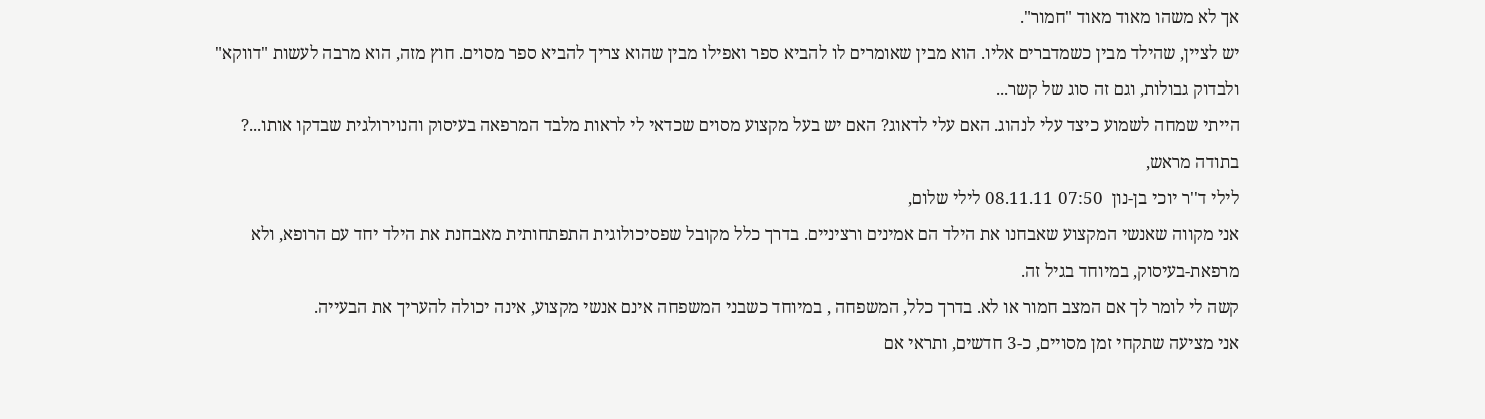אך לא משהו מאוד מאוד "חמור".
יש לציין, שהילד מבין כשמדברים אליו. הוא מבין שאומרים לו להביא ספר ואפילו מבין שהוא צריך להביא ספר מסוים. חוץ מזה, הוא מרבה לעשות "דווקא" ולבדוק גבולות, וגם זה סוג של קשר...
הייתי שמחה לשמוע כיצד עלי לנהוג. האם עלי לדאוג? האם יש בעל מקצוע מסוים שכדאי לי לראות מלבד המרפאה בעיסוק והנוירולגית שבדקו אותו...?
בתודה מראש,
לילי ד''ר יוכי בן-נון  07:50 08.11.11 לילי שלום,
אני מקווה שאנשי המקצוע שאבחנו את הילד הם אמינים ורציניים. בדרך כלל מקובל שפסיכולוגית התפתחותית מאבחנת את הילד יחד עם הרופא, ולא מרפאת-בעיסוק, במיוחד בגיל זה.
קשה לי לומר לך אם המצב חמור או לא. בדרך כלל, המשפחה , במיוחד כשבני המשפחה אינם אנשי מקצוע, אינה יכולה להעריך את הבעייה.
אני מציעה שתקחי זמן מסויים, כ-3 חדשים, ותראי אם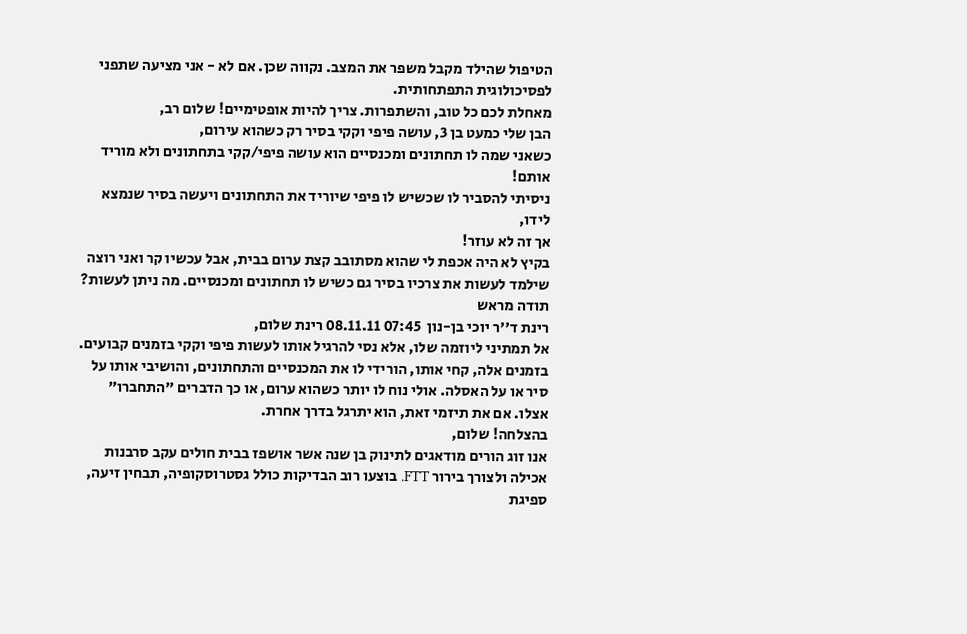הטיפול שהילד מקבל משפר את המצב. נקווה שכן. אם לא - אני מציעה שתפני לפסיכולוגית התפתחותית.
מאחלת לכם כל טוב, והשתפרות. צריך להיות אופטימיים! שלום רב,
הבן שלי כמעט בן 3, עושה פיפי וקקי בסיר רק כשהוא עירום,
כשאני שמה לו תחתונים ומכנסיים הוא עושה פיפי/קקי בתחתונים ולא מוריד אותם!
ניסיתי להסביר לו שכשיש לו פיפי שיוריד את התחתונים ויעשה בסיר שנמצא לידו,
אך זה לא עוזר!
בקיץ לא היה אכפת לי שהוא מסתובב קצת ערום בבית, אבל עכשיו קר ואני רוצה שילמד לעשות את צרכיו בסיר גם כשיש לו תחתונים ומכנסיים. מה ניתן לעשות?
תודה מראש
רינת ד''ר יוכי בן-נון  07:45 08.11.11 רינת שלום,
אל תמתיני ליוזמה שלו, אלא נסי להרגיל אותו לעשות פיפי וקקי בזמנים קבועים. בזמנים אלה, קחי אותו, הורידי לו את המכנסיים והתחתונים, והושיבי אותו על סיר או על האסלה. אולי נוח לו יותר כשהוא ערום, או כך הדברים "התחברו" אצלו. אם את תיזמי זאת, הוא יתרגל בדרך אחרת.
בהצלחה! שלום,
אנו זוג הורים מודאגים לתינוק בן שנה אשר אושפז בבית חולים עקב סרבנות אכילה ולצורך בירור FTT. בוצעו רוב הבדיקות כולל גסטרוסקופיה, תבחין זיעה, ספיגת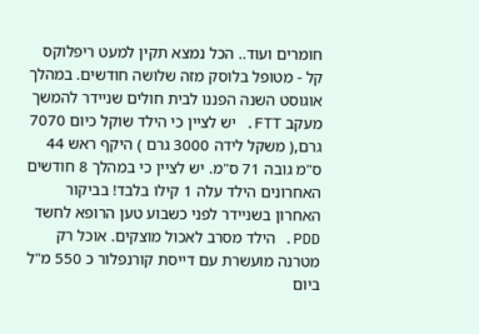חומרים ועוד.. הכל נמצא תקין למעט ריפלוקס קל - מטופל בלוסק מזה שלושה חודשים. במהלך אוגוסט השנה הפננו לבית חולים שניידר להמשך מעקב FTT. יש לציין כי הילד שוקל כיום 7070 גרם,( משקל לידה 3000 גרם ) היקף ראש 44 ס"מ גובה 71 ס"מ. יש לציין כי במהלך 8 חודשים האחרונים הילד עלה 1 קילו בלבד! בביקור האחרון בשניידר לפני כשבוע טען הרופא לחשד PDD. הילד מסרב לאכול מוצקים. אוכל רק מטרנה מועשרת עם דייסת קורנפלור כ 550 מ"ל ביום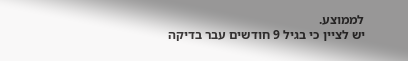לממוצע.
יש לציין כי בגיל 9 חודשים עבר בדיקה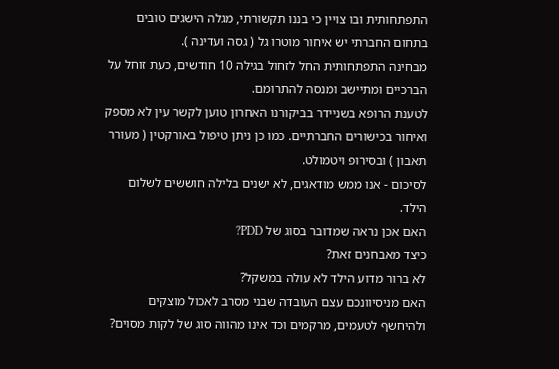התפתחותית ובו צויין כי בננו תקשורתי, מגלה הישגים טובים בתחום החברתי יש איחור מוטרו גל ( גסה ועדינה ).
מבחינה התפתחותית החל לזחול בגילה 10 חודשים, כעת זוחל על הברכיים ומתיישב ומנסה להתרומם.
לטענת הרופא בשניידר בביקורנו האחרון טוען לקשר עין לא מספק ואיחור בכישורים החברתיים. כמו כן ניתן טיפול באורקטין ( מעורר תאבון ) ובסירופ ויטמולט.
לסיכום - אנו ממש מודאגים, לא ישנים בלילה חוששים לשלום הילד.
האם אכן נראה שמדובר בסוג של PDD?
כיצד מאבחנים זאת?
לא ברור מדוע הילד לא עולה במשקל?
האם מניסיוונכם עצם העובדה שבני מסרב לאכול מוצקים ולהיחשף לטעמים, מרקמים וכד אינו מהווה סוג של לקות מסוים?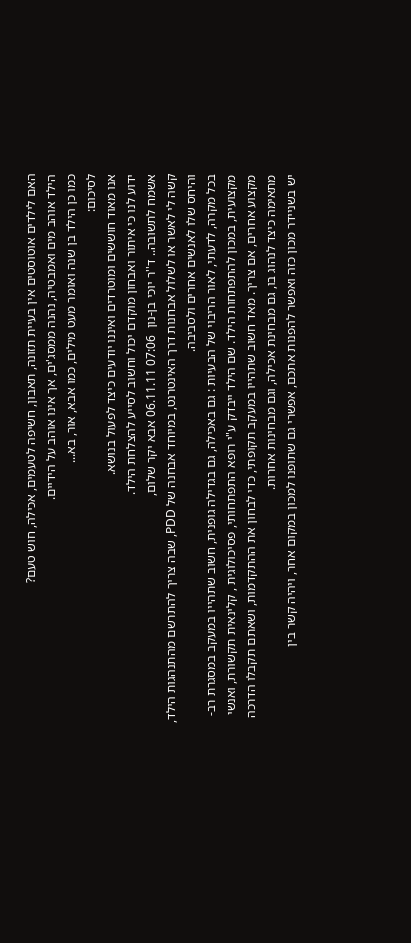האם לילדים אוטוסטים אין בעיית תזונה, תאבון, חשיפה לטעמים, אכילה, חוש טעם?
הילד אוהב מים ואמבטיה, נהנה ממסג'ים, אך אינו אוהב על הידיים.
כמו כן הילד בן שנה ואומר מעט מילים, כמו אבא, אור, בא...
לסיכום:
אנו מאוד חוששים ומוטרדים ואיננו יודעים כיצד לפעול בנושא.
ידוע לנו כי איתור ואבחון מוקדם יכול וחשוב לסייע להצלחת הילד.
אשמח לתשובה.. ד''ר יוכי בן-נון  07:06 06.11.11 אבא יקר שלום,
קשה לי לאשר או לשלול אבחנות דרך האינטרנט, במיוחד אבחנה של PDD, שבה צריך להתרשם מהתנהגות הילד, והיחס שלו לאנשים אחרים ולסביבה.
בכל מקרה, לדעתי, לאור הריבוי של הבעיות : גם באכילה, גם בגדילה גופנית, חשוב שתהייו במעקב במסגרת רב-מקצועית, במכון להתפתחות הילד. שם הילד ייבדק ע"י רופא התפתחותי, פסיכולוגית , קלינאית תקשורת, ואנשי מקצוע אחרים, אם צריך. מאד חשוב שתהייו במעקב תקופתי, כדי לבחון את ההתקדמות, ושאתם תקבלו הדרכה מתאימה כיצד לנהוג בו, גם מבחינת אכילה, וגם מבחינות אחרות.
יש בשניידר מכון כזה ואפשר להפנות אתכם, אפשרי גם שתופנו למכון במקום אחר, ויהיה קשר בין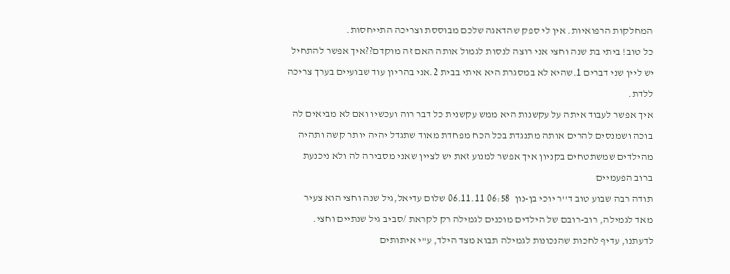המחלקות הרפואיות. אין לי ספק שהדאגה שלכם מבוססת וצריכה התייחסות.
כל טוב! ביתי בת שנה וחצי אני רוצה לנסות לגמול אותה האם זה מוקדם??איך אפשר להתחיל יש ליין שני דברים 1.שהיא לא במסגרת היא איתי בבית 2.אני בהריון עוד שבועיים בערך צריכה ללדת.
איך אפשר לעבוד איתה על עקשנות היא ממש עקשנית כל דבר רוה ועכשיו ואם לא מביאים לה בוכה ושמנסים להרים אותה מתנגדת בכל הכח מפחדת מאוד שתגדל יהיה יותר קשה ותהיה מהילדים שמשתטחים בקניון איך אפשר למנוע זאת יש לציין שאני מסבירה לה ולא ניכנעת ברוב הפעמיים
תודה רבה שבוע טוב ד''ר יוכי בן-נון  06:58 06.11.11 שלום עדיאל,גיל שנה וחצי הוא צעיר מאד לגמילה, רוב-רובם של הילדים מוכנים לגמילה רק לקראת /סביב גיל שנתיים וחצי. לדעתנו, עדיף לחכות שהנכונות לגמילה תבוא מצד הילד, ע"י איתותים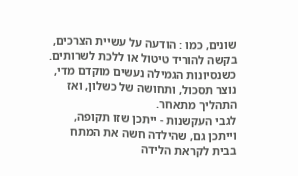שונים, כמו : הודעה על עשיית הצרכים, בקשה להוריד טיטול או ללכת לשרותים. כשנסיונות הגמילה נעשים מוקדם מדי, נוצר תסכול, ותחושה של כשלון, ואז התהליך מתאחר.
לגבי העקשנות - ייתכן שזו תקופה, וייתכן גם, שהילדה חשה את המתח בבית לקראת הלידה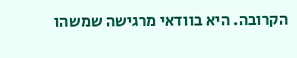הקרובה. היא בוודאי מרגישה שמשהו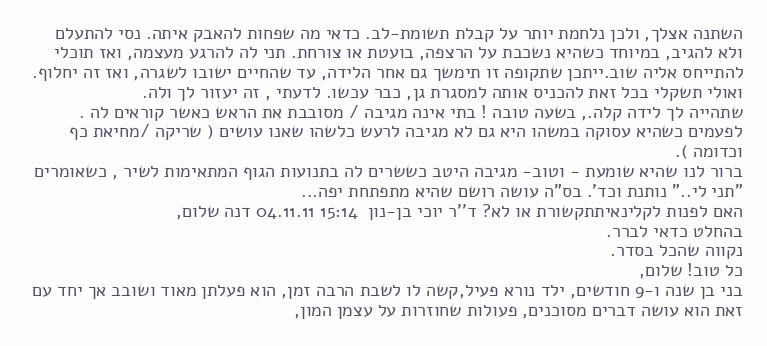השתנה אצלך, ולכן נלחמת יותר על קבלת תשומת-לב. כדאי מה שפחות להאבק איתה. נסי להתעלם ולא להגיב, במיוחד כשהיא נשכבת על הרצפה, בועטת או צורחת. תני לה להרגע מעצמה, ואז תוכלי להתייחס אליה שוב.ייתכן שתקופה זו תימשך גם אחר הלידה, עד שהחיים ישובו לשגרה, ואז זה יחלוף. ואולי תשקלי בכל זאת להכניס אותה למסגרת גן, כבר עכשו. לדעתי , זה יעזור לך ולה.
שתהייה לך לידה קלה., בשעה טובה ! בתי אינה מגיבה / מסובבת את הראש כאשר קוראים לה . לפעמים כשהיא עסוקה במשהו היא גם לא מגיבה לרעש כלשהו שאנו עושים ( שריקה /מחיאת כף וכדומה ).
ברור לנו שהיא שומעת - וטוב- מגיבה היטב כששרים לה בתנועות הגוף המתאימות לשיר , כשאומרים "תני לי.." נותנת וכד'. בס"ה עושה רושם שהיא מתפתחת יפה...
האם לפנות לקלינאיתתקשורת או לא? ד''ר יוכי בן-נון  15:14 04.11.11 דנה שלום,
בהחלט כדאי לברר.
נקווה שהכל בסדר.
כל טוב! שלום,
בני בן שנה ו-9 חודשים, ילד נורא פעיל,קשה לו לשבת הרבה זמן, הוא פעלתן מאוד ושובב אך יחד עם זאת הוא עושה דברים מסוכנים, פעולות שחוזרות על עצמן המון,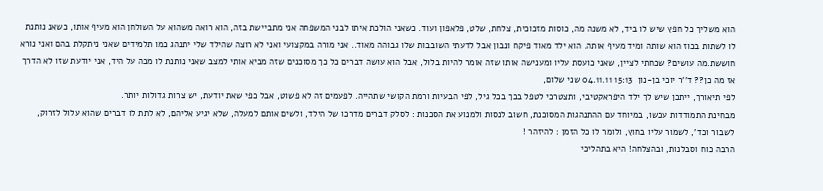הוא משליך כל חפץ שיש לו ביד, לא משנה מה, כוסות מזכוכית, צלחת, שלט, פלאפון ועוד. כשאני הולכת איתו לבני המשפחה אני מתביישת בזה, הוא רואה משהוא על השולחן הוא מעיף אותו, כשאנ נותנת לו לשתות בכוז הוא שותה ומיד מעיף אותה. הוא ילד מאוד פיקח ונבון אבל לדעתי השובבות שלו גבוהה מאוד.. אני מורה במקצועי ואני לא רוצה שהילד שלי יתנהג כמו תלמידים שאני ניתקלת בהם ואני נורא חוששת.מה עושים? שכחתי לציין, שאני כועסת עליו ומענישה אותו שזה אומר להיות בלול, אבל הוא עושה דברים כל כך מסוכנים שזה מביא אותי למצב שאני נותנת לו מכה על היד, אני יודעת שזו לא הדרך אז מה כן?? ד''ר יוכי בן-נון  15:13 04.11.11 שני שלום,
לפי תיאורך, ייתכן שיש לך ילד היפראקטיבי, ותצטרכי לטפל בכך בכל גיל, לפי הבעיות ורמת הקושי שתהייה. לפעמים זה לא פשוט, אבל כפי שאת יודעת, יש צרות גדולות יותר.
מבחינת התמודדות עכשו, במיוחד עם ההתנהגות המסוכנת, חשוב לנסות ולמנוע את הסכנות : לסלק דברים מדרכו של הילד, ולשים אותם למעלה, שלא יגיע אליהם, לא לתת לו דברים שהוא עלול לזרוק, לשבור וכד', לשמור עליו בחוץ, ולומר לו כל הזמן : להיזהר !
הרבה כוח וסבלנות, ובהצלחה! היא בתהליכי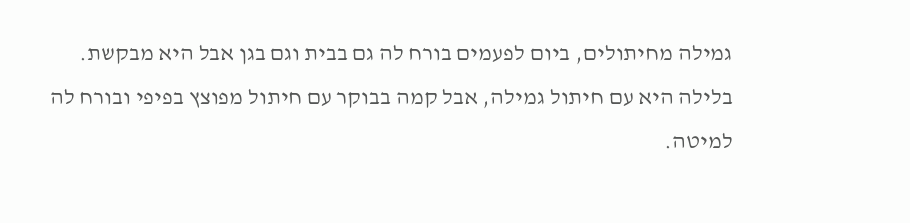גמילה מחיתולים, ביום לפעמים בורח לה גם בבית וגם בגן אבל היא מבקשת.
בלילה היא עם חיתול גמילה, אבל קמה בבוקר עם חיתול מפוצץ בפיפי ובורח לה למיטה.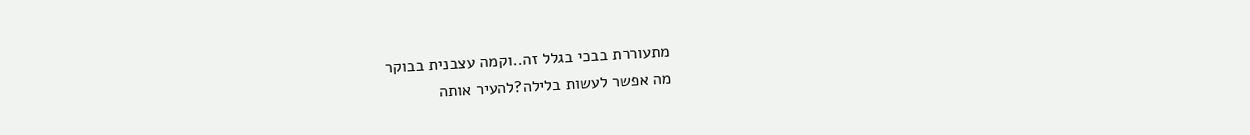מתעוררת בבכי בגלל זה..וקמה עצבנית בבוקר
מה אפשר לעשות בלילה?להעיר אותה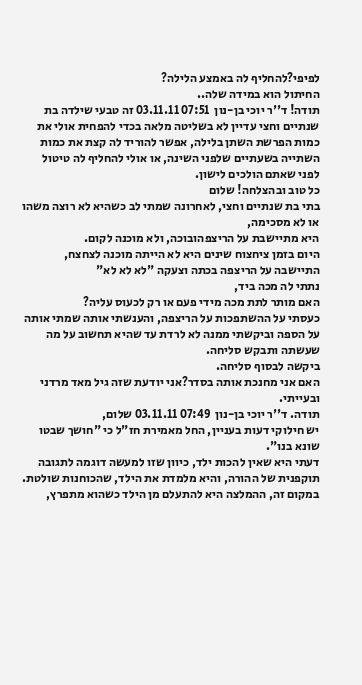לפיפי?להחליף לה באמצע הלילה?
החיתול הוא במידה שלה..
תודה! ד''ר יוכי בן-נון  07:51 03.11.11 זה טבעי שילדה בת שנתיים וחצי עדיין לא בשליטה מלאה בכדי להפחית אולי את כמות הפרשת השתן בלילה, אפשר להוריד לה קצת את כמות השתייה בשעתיים שלפני השינה, או אולי להחליף לה טיטול לפני שאתם הולכים לישון.
כל טוב ובהצלחה! שלום
בתי בת שנתיים וחצי, לאחרונה שמתי לב כשהיא לא רוצה משהו או לא מסכימה,
היא מתיישבת על הריצפהובוכה, ולא מוכנה לקום.
היום בזמן ציחצוח שינים היא לא הייתה מוכנה לצחצח, התיישבה על הריצפה בכתה וצעקה "לא לא לא"
נתתי לה מכה ביד,
האם מותר לתת מכה מידי פעם או רק לכעוס עליה?
כעסתי על ההשתפכות על הריצפה, והענשתי אותה שמתי אותה על הספה וביקשתי ממנה לא לרדת עד שהיא תחשוב על מה שעשתה ותבקש סליחה.
ביקשה לבסוף סליחה.
האם אני מחנכת אותה בסדר?אני יודעת שזה גיל מאד מרדני ובעייתי.
תודה. ד''ר יוכי בן-נון  07:49 03.11.11 שלום,
יש חילוקי דעות בעניין, החל מאמירת חז"ל כי "חושך שבטו שונא בנו".
דעתי היא שאין להכות ילד, כיוון שזו למעשה דוגמה לתגובה תוקפנית של ההורה, והיא מלמדת את הילד, שהכוחנות שולטת.
במקום זה, ההמלצה היא להתעלם מן הילד כשהוא מתפרץ,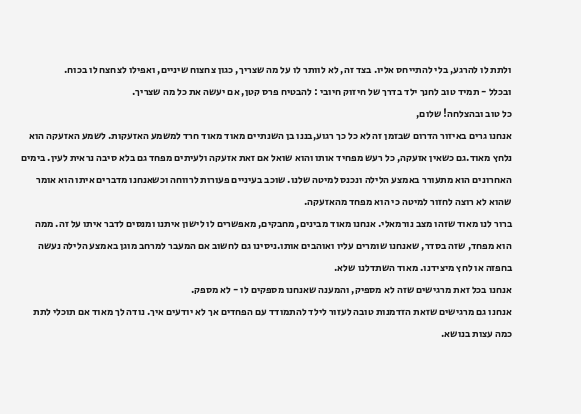ולתת לו להרגע, בלי להתייחס אליו. בצד זה, לא לוותר לו על מה שצריך, כגון צחצוח שיניים, ואפילו לצחצח לו בכוח.
ובכלל - תמיד טוב לחנך ילד בדרך של חיזוק חיובי : להבטיח פרס קטן, אם יעשה את כל מה שצריך.
כל טוב ובהצלחה! שלום,
אנחנו גרים באיזור הדרום שבזמן זה לא כל כך רגוע,בננו בן השנתיים מאוד מאוד חרד למשמע האזעקות. לשמע האזעקה הוא נלחץ מאוד.גם כשאין אזעקה, כל רעש מפחיד אותו והוא שואל אם זאת אזעקה ולעיתים מפחד גם בלא סיבה נראית לעין. בימים האחרונים הוא מתעורר באמצע הלילה ונכנס למיטה שלנו. שוכב בעיניים פעורות לרווחה וכשאנחנו מדברים איתו הוא אומר שהוא לא רוצה לחזור למיטה כי הוא מפחד מהאזעקה.
ברור לנו מאוד שזהו מצב נורמאלי. אנחנו מאוד מבינים, מחבקים, מאפשרים לו לישון איתנו ומנסים לדבר איתו על זה. ממה הוא מפחד, שזה בסדר, שאנחנו שומרים עליו ואוהבים אותו.ניסינו גם לחשוב אם המעבר למרחב מוגן באמצע הלילה נעשה בחפזה או לחץ מיצידנו. מאוד השתדלנו שלא.
אנחנו בכל זאת מרגישים שזה לא מספיק, והמענה שאנחנו מספקים לו - לא מספק.
אנחנו גם מרגישים שזאת הזדמנות טובה לעזור לילד להתמודד עם הפחדים אך לא יודעים איך. נודה לך מאוד אם תוכלי לתת כמה עצות בנושא.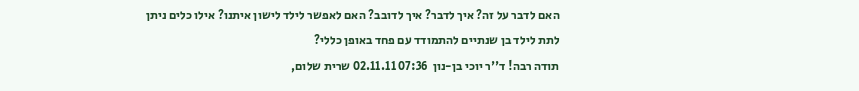האם לדבר על זה? איך לדבר? איך לדובב? האם לאפשר לילד לישון איתנו? אילו כלים ניתן לתת לילד בן שנתיים להתמודד עם פחד באופן כללי?
תודה רבה! ד''ר יוכי בן-נון  07:36 02.11.11 שרית שלום,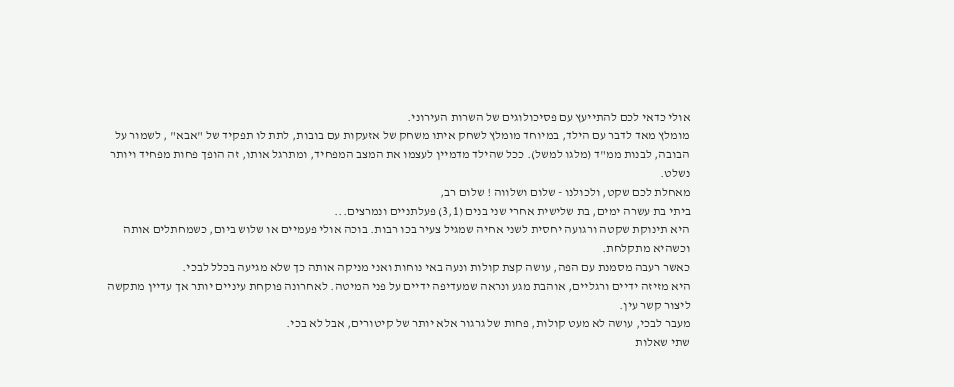אולי כדאי לכם להתייעץ עם פסיכולוגים של השרות העירוני.
מומלץ מאד לדבר עם הילד, במיוחד מומלץ לשחק איתו משחק של אזעקות עם בובות, לתת לו תפקיד של "אבא" , לשמור על הבובה, לבנות ממ"ד (מלגו למשל). ככל שהילד מדמיין לעצמו את המצב המפחיד, ומתרגל אותו, זה הופך פחות מפחיד ויותר נשלט.
מאחלת לכם שקט, ולכולנו - שלום ושלווה ! שלום רב,
ביתי בת עשרה ימים, בת שלישית אחרי שני בנים (3,1) פעלתניים ונמרצים...
היא תינוקת שקטה ורגועה יחסית לשני אחיה שמגיל צעיר בכו רבות. בוכה אולי פעמיים או שלוש ביום, כשמחתלים אותה וכשהיא מתקלחת.
כאשר רעבה מסמנת עם הפה, עושה קצת קולות ונעה באי נוחות ואני מניקה אותה כך שלא מגיעה בכלל לבכי.
היא מזיזה ידיים ורגליים, אוהבת מגע ונראה שמעדיפה ידיים על פני המיטה. לאחרונה פוקחת עיניים יותר אך עדיין מתקשה ליצור קשר עין.
מעבר לבכי, עושה לא מעט קולות, פחות של גרגור אלא יותר של קיטורים, אבל לא בכי.
שתי שאלות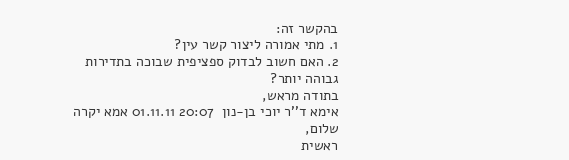בהקשר זה:
1. מתי אמורה ליצור קשר עין?
2. האם חשוב לבדוק ספציפית שבוכה בתדירות גבוהה יותר?
בתודה מראש,
אימא ד''ר יוכי בן-נון  20:07 01.11.11 אמא יקרה שלום,
ראשית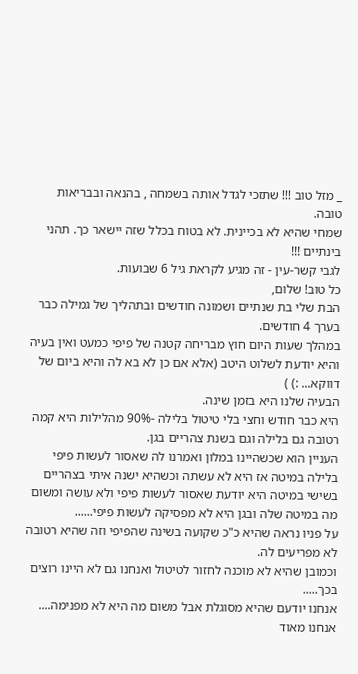_ מזל טוב !!! שתזכי לגדל אותה בשמחה , בהנאה ובבריאות טובה.
שמחי שהיא לא בכיינית. לא בטוח בכלל שזה יישאר כך. תהני בינתיים !!!
לגבי קשר-עין - זה מגיע לקראת גיל 6 שבועות.
כל טוב! שלום,
הבת שלי בת שנתיים ושמונה חודשים ובתהליך של גמילה כבר בערך 4 חודשים.
במהלך שעות היום חוץ מבריחה קטנה של פיפי כמעט ואין בעיה והיא יודעת לשלוט היטב (אלא אם כן לא בא לה והיא ביום של דווקא... :) )
הבעיה שלנו היא בזמן שינה.
היא כבר חודש וחצי בלי טיטול בלילה -90% מהלילות היא קמה רטובה גם בלילה וגם בשנת צהריים בגן.
העניין הוא שכשהיינו במלון ואמרנו לה שאסור לעשות פיפי בלילה במיטה אז היא לא עשתה וכשהיא ישנה איתי בצהריים בשישי במיטה היא יודעת שאסור לעשות פיפי ולא עושה ומשום מה במיטה שלה ובגן היא לא מפסיקה לעשות פיפי......
על פניו נראה שהיא כ"כ שקועה בשינה שהפיפי וזה שהיא רטובה לא מפריעים לה.
וכמובן שהיא לא מוכנה לחזור לטיטול ואנחנו גם לא היינו רוצים בכך.....
אנחנו יודעם שהיא מסוגלת אבל משום מה היא לא מפנימה.... אנחנו מאוד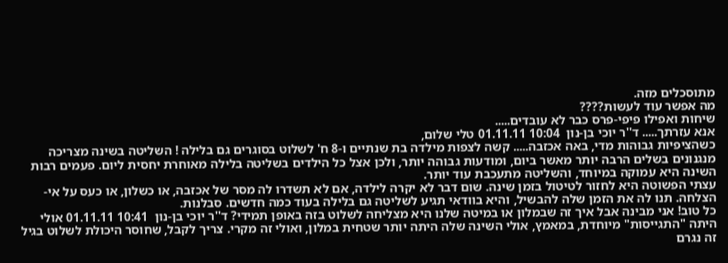מתוסכלים מזה.
מה אפשר עוד לעשות????
שיחות ואפילו פיפי-פרס כבר לא עובדים.....
אנא עזרתך..... ד''ר יוכי בן-נון  10:04 01.11.11 טלי שלום,
כשהציפיות גבוהות מדי, באה אכזבה..... קשה לצפות מילדה בת שנתיים ו-8 ח' לשלוט בסוגרים גם בלילה ! השליטה בשינה מצריכה מנגנונים בשלים הרבה יותר מאשר ביום, ומודעות גבוהה יותר, ולכן אצל כל הילדים בשליטה בלילה מאוחרת יחסית ליום. פעמים רבות השינה היא עמוקה במיוחד, והשליטה מתעכבת עוד יותר.
עצתי הפשוטה היא לחזור לטיטול בזמן שינה. שום דבר לא יקרה לילדה, אם לא תשדרו לה מסר של אכזבה, או כשלון, או כעס על אי-הצלחה. תנו לה את הזמן שלה להבשיל, והיא בוודאי תגיע לשליטה גם בלילה בעוד כמה חדשים. סבלנות.
כל טוב! אני מבינה אבל איך זה שבמלון או במיטה שלנו היא מצליחה לשלוט בזה באופן תמידי? ד''ר יוכי בן-נון  10:41 01.11.11 אולי היתה "התגייסות" מיוחדת, במאמץ, אולי השינה שלה היתה יותר שטחית במלון, ואולי זה מקרי. צריך לקבל, שחוסר היכולת לשלוט בגיל זה נגרם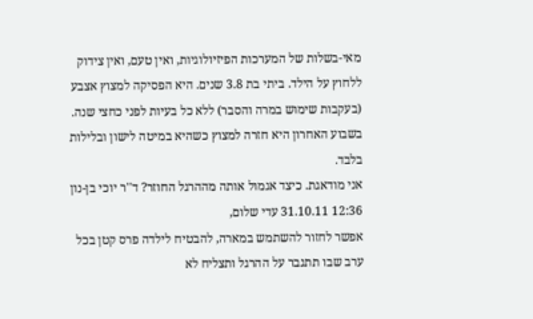מאי-בשלות של המערכות הפיזיולוגיות, ואין טעם, ואין צידוק ללחוץ על הילד. ביתי בת 3.8 שנים. היא הפסיקה למצוץ אצבע (בעקבות שימוש במרה והסבר) ללא כל בעיות לפני כחצי שנה. בשבוע האחרון היא חזרה למצוץ כשהיא במיטה לישון ובלילות בלבד.
אני מודאגת. כיצד אגמול אותה מההרגל החוזר? ד''ר יוכי בן-נון  12:36 31.10.11 עדי שלום,
אפשר לחזור להשתמש במארה, להבטיח לילדה פרס קטן בכל ערב שבו תתגבר על ההרגל ותצליח לא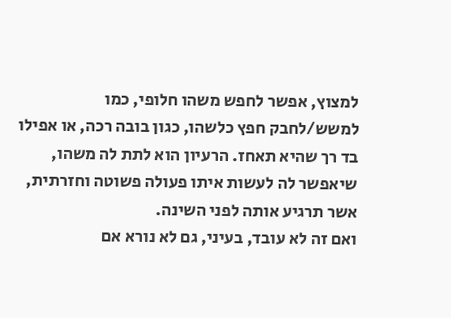למצוץ, אפשר לחפש משהו חלופי, כמו למשש/לחבק חפץ כלשהו, כגון בובה רכה, או אפילו בד רך שהיא תאחז. הרעיון הוא לתת לה משהו, שיאפשר לה לעשות איתו פעולה פשוטה וחזרתית, אשר תרגיע אותה לפני השינה.
ואם זה לא עובד, בעיני, גם לא נורא אם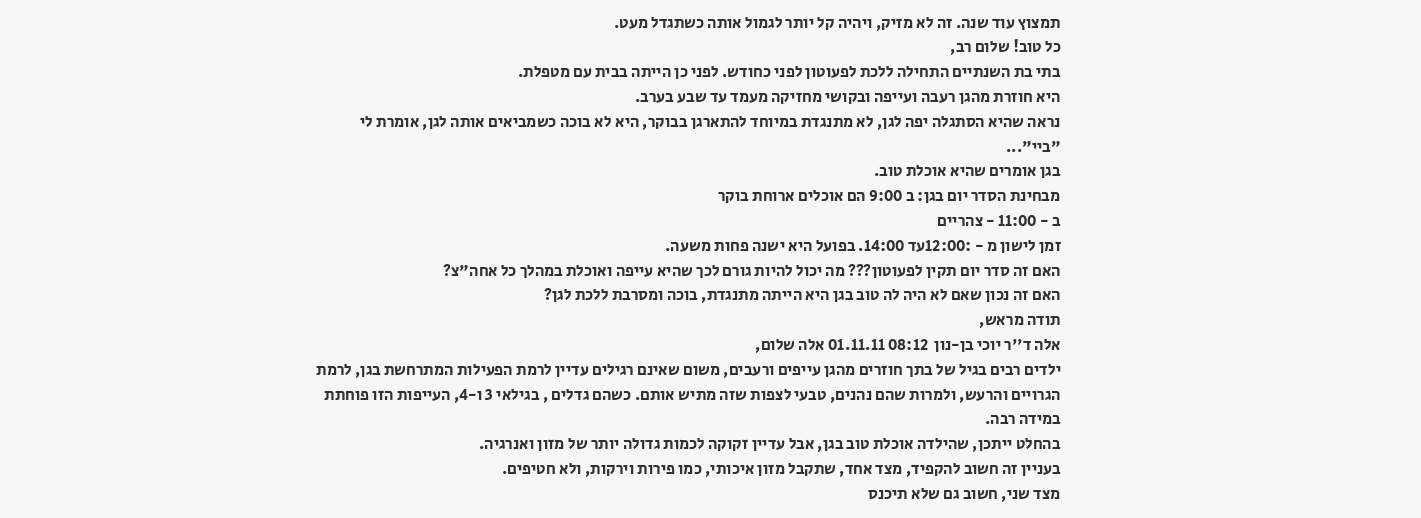תמצוץ עוד שנה. זה לא מזיק, ויהיה קל יותר לגמול אותה כשתגדל מעט.
כל טוב! שלום רב,
בתי בת השנתיים התחילה ללכת לפעוטון לפני כחודש. לפני כן הייתה בבית עם מטפלת.
היא חוזרת מהגן רעבה ועייפה ובקושי מחזיקה מעמד עד שבע בערב.
נראה שהיא הסתגלה יפה לגן, לא מתנגדת במיוחד להתארגן בבוקר, היא לא בוכה כשמביאים אותה לגן, אומרת לי "ביי"...
בגן אומרים שהיא אוכלת טוב.
מבחינת הסדר יום בגן: ב 9:00 הם אוכלים ארוחת בוקר
ב - 11:00 - צהריים
זמן לישון מ - :12:00עד 14:00. בפועל היא ישנה פחות משעה.
האם זה סדר יום תקין לפעוטון??? מה יכול להיות גורם לכך שהיא עייפה ואוכלת במהלך כל אחה"צ?
האם זה נכון שאם לא היה לה טוב בגן היא הייתה מתנגדת, בוכה ומסרבת ללכת לגן?
תודה מראש,
אלה ד''ר יוכי בן-נון  08:12 01.11.11 אלה שלום,
ילדים רבים בגיל של בתך חוזרים מהגן עייפים ורעבים, משום שאינם רגילים עדיין לרמת הפעילות המתרחשת בגן, לרמת הגרויים והרעש, ולמרות שהם נהנים, טבעי לצפות שזה מתיש אותם. כשהם גדלים , בגילאי 3 ו-4, העייפות הזו פוחתת במידה רבה.
בהחלט ייתכן, שהילדה אוכלת טוב בגן, אבל עדיין זקוקה לכמות גדולה יותר של מזון ואנרגיה.
בעניין זה חשוב להקפיד, מצד אחד, שתקבל מזון איכותי, כמו פירות וירקות, ולא חטיפים.
מצד שני, חשוב גם שלא תיכנס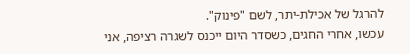להרגל של אכילת-יתר, לשם "פינוק".
עכשו, אחרי החגים, כשסדר היום ייכנס לשגרה רציפה, אני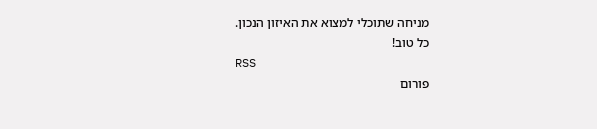מניחה שתוכלי למצוא את האיזון הנכון.
כל טוב!
RSS
פורום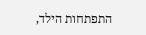התפתחות הילד,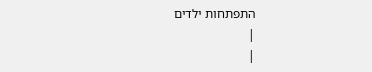התפתחות ילדים
|
|